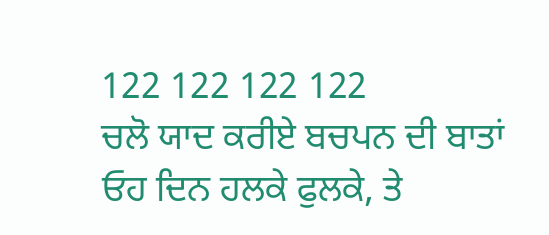122 122 122 122
ਚਲੋ ਯਾਦ ਕਰੀਏ ਬਚਪਨ ਦੀ ਬਾਤਾਂ
ਓਹ ਦਿਨ ਹਲਕੇ ਫੁਲਕੇ, ਤੇ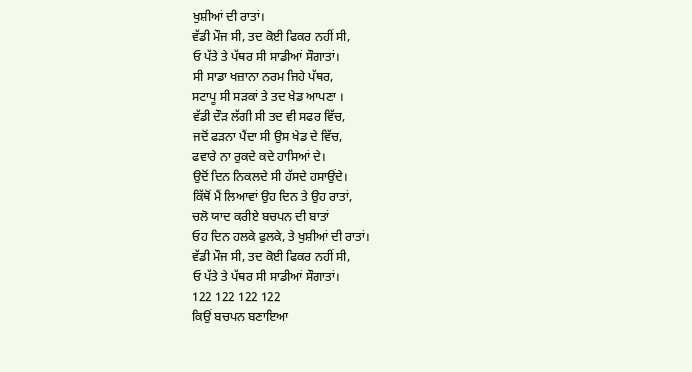ਖੁਸ਼ੀਆਂ ਦੀ ਰਾਤਾਂ।
ਵੱਡੀ ਮੌਜ ਸੀ, ਤਦ ਕੋਈ ਫਿਕਰ ਨਹੀਂ ਸੀ,
ਓ ਪੱਤੇ ਤੇ ਪੱਥਰ ਸੀ ਸਾਡੀਆਂ ਸੌਗਾਤਾਂ।
ਸੀ ਸਾਡਾ ਖਜ਼ਾਨਾ ਨਰਮ ਜਿਹੇ ਪੱਥਰ,
ਸਟਾਪੂ ਸੀ ਸੜਕਾਂ ਤੇ ਤਦ ਖੇਡ ਆਪਣਾ ।
ਵੱਡੀ ਦੌੜ ਲੱਗੀ ਸੀ ਤਦ ਵੀ ਸਫਰ ਵਿੱਚ,
ਜਦੋਂ ਫੜਨਾ ਪੈਂਦਾ ਸੀ ਉਸ ਖੇਡ ਦੇ ਵਿੱਚ,
ਫਵਾਰੇ ਨਾ ਰੁਕਦੇ ਕਦੇ ਹਾਸਿਆਂ ਦੇ।
ਉਦੋਂ ਦਿਨ ਨਿਕਲਦੇ ਸੀ ਹੱਸਦੇ ਹਸਾਉਂਦੇ।
ਕਿੱਥੋਂ ਮੈਂ ਲਿਆਵਾਂ ਉਹ ਦਿਨ ਤੇ ਉਹ ਰਾਤਾਂ,
ਚਲੋ ਯਾਦ ਕਰੀਏ ਬਚਪਨ ਦੀ ਬਾਤਾਂ
ਓਹ ਦਿਨ ਹਲਕੇ ਫੁਲਕੇ, ਤੇ ਖੁਸ਼ੀਆਂ ਦੀ ਰਾਤਾਂ।
ਵੱਡੀ ਮੌਜ ਸੀ, ਤਦ ਕੋਈ ਫਿਕਰ ਨਹੀਂ ਸੀ,
ਓ ਪੱਤੇ ਤੇ ਪੱਥਰ ਸੀ ਸਾਡੀਆਂ ਸੌਗਾਤਾਂ।
122 122 122 122
ਕਿਉਂ ਬਚਪਨ ਬਣਾਇਆ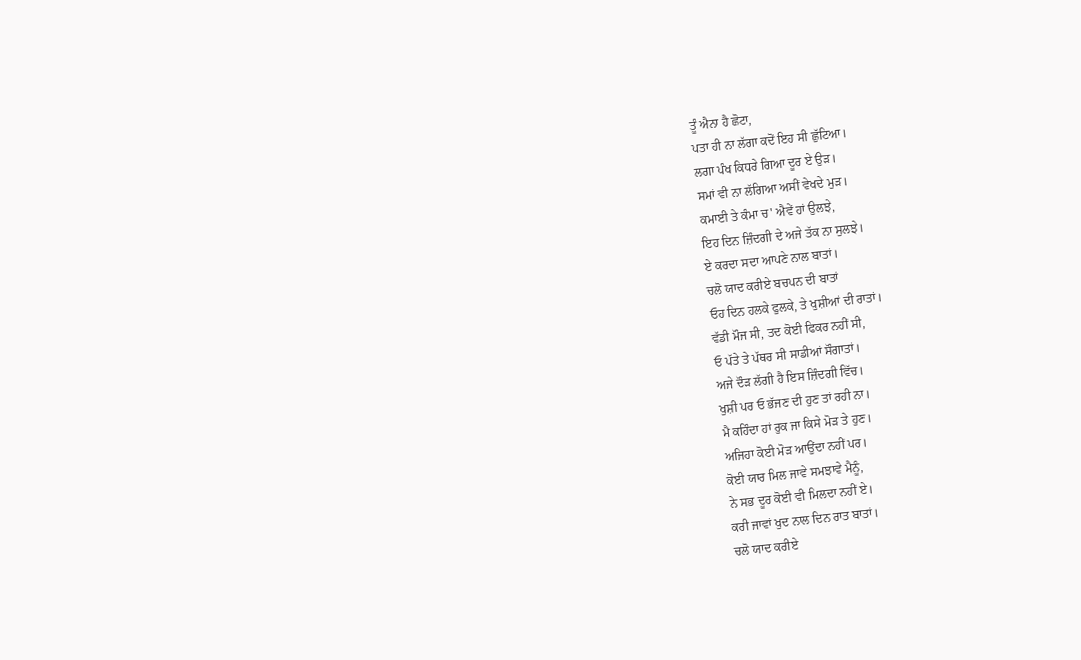ਤੂੰ ਐਨਾ ਹੈ ਛੋਟਾ,
ਪਤਾ ਹੀ ਨਾ ਲੱਗਾ ਕਦੋਂ ਇਹ ਸੀ ਛੁੱਟਿਆ।
ਲਗਾ ਪੰਖ ਕਿਧਰੇ ਗਿਆ ਦੂਰ ਏ ਉੜ।
ਸਮਾਂ ਵੀ ਨਾ ਲੱਗਿਆ ਅਸੀਂ ਵੇਖਦੇ ਮੁੜ।
ਕਮਾਈ ਤੇ ਕੰਮਾ ਚ' ਐਵੇਂ ਹਾਂ ਉਲਝੇ,
ਇਹ ਦਿਨ ਜ਼ਿੰਦਗੀ ਦੇ ਅਜੇ ਤੱਕ ਨਾ ਸੁਲਝੇ।
ਏ ਕਰਦਾ ਸਦਾ ਆਪਣੇ ਨਾਲ ਬਾਤਾਂ।
ਚਲੋ ਯਾਦ ਕਰੀਏ ਬਚਪਨ ਦੀ ਬਾਤਾਂ
ਓਹ ਦਿਨ ਹਲਕੇ ਫੁਲਕੇ, ਤੇ ਖੁਸ਼ੀਆਂ ਦੀ ਰਾਤਾਂ।
ਵੱਡੀ ਮੌਜ ਸੀ, ਤਦ ਕੋਈ ਫਿਕਰ ਨਹੀਂ ਸੀ,
ਓ ਪੱਤੇ ਤੇ ਪੱਥਰ ਸੀ ਸਾਡੀਆਂ ਸੌਗਾਤਾਂ।
ਅਜੇ ਦੌੜ ਲੱਗੀ ਹੈ ਇਸ ਜ਼ਿੰਦਗੀ ਵਿੱਚ।
ਖੁਸ਼ੀ ਪਰ ਓ ਭੱਜਣ ਦੀ ਹੁਣ ਤਾਂ ਰਹੀ ਨਾ।
ਮੈ ਕਹਿੰਦਾ ਹਾਂ ਰੁਕ ਜਾ ਕਿਸੇ ਮੋੜ ਤੇ ਹੁਣ।
ਅਜਿਹਾ ਕੋਈ ਮੋੜ ਆਉਂਦਾ ਨਹੀਂ ਪਰ।
ਕੋਈ ਯਾਰ ਮਿਲ ਜਾਵੇ ਸਮਝਾਵੇ ਮੈਨੂੰ,
ਨੇ ਸਭ ਦੂਰ ਕੋਈ ਵੀ ਮਿਲਦਾ ਨਹੀਂ ਏ।
ਕਰੀ ਜਾਵਾਂ ਖੁਦ ਨਾਲ ਦਿਨ ਰਾਤ ਬਾਤਾਂ।
ਚਲੋ ਯਾਦ ਕਰੀਏ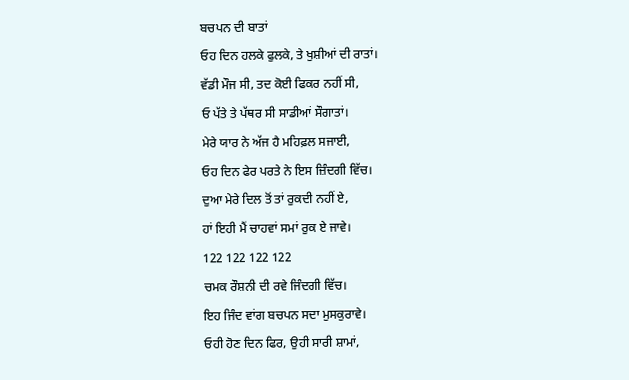ਬਚਪਨ ਦੀ ਬਾਤਾਂ
ਓਹ ਦਿਨ ਹਲਕੇ ਫੁਲਕੇ, ਤੇ ਖੁਸ਼ੀਆਂ ਦੀ ਰਾਤਾਂ।
ਵੱਡੀ ਮੌਜ ਸੀ, ਤਦ ਕੋਈ ਫਿਕਰ ਨਹੀਂ ਸੀ,
ਓ ਪੱਤੇ ਤੇ ਪੱਥਰ ਸੀ ਸਾਡੀਆਂ ਸੌਗਾਤਾਂ।
ਮੇਰੇ ਯਾਰ ਨੇ ਅੱਜ ਹੈ ਮਹਿਫ਼ਲ ਸਜਾਈ,
ਓਹ ਦਿਨ ਫੇਰ ਪਰਤੇ ਨੇ ਇਸ ਜ਼ਿੰਦਗੀ ਵਿੱਚ।
ਦੁਆ ਮੇਰੇ ਦਿਲ ਤੋਂ ਤਾਂ ਰੁਕਦੀ ਨਹੀਂ ਏ,
ਹਾਂ ਇਹੀ ਮੈਂ ਚਾਹਵਾਂ ਸਮਾਂ ਰੁਕ ਏ ਜਾਵੇ।
122 122 122 122
ਚਮਕ ਰੌਸ਼ਨੀ ਦੀ ਰਵੇ ਜਿੰਦਗੀ ਵਿੱਚ।
ਇਹ ਜਿੰਦ ਵਾਂਗ ਬਚਪਨ ਸਦਾ ਮੁਸਕੁਰਾਵੇ।
ਓਹੀ ਹੋਣ ਦਿਨ ਫਿਰ, ਉਹੀ ਸਾਰੀ ਸ਼ਾਮਾਂ,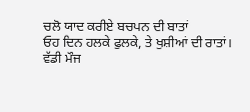ਚਲੋ ਯਾਦ ਕਰੀਏ ਬਚਪਨ ਦੀ ਬਾਤਾਂ
ਓਹ ਦਿਨ ਹਲਕੇ ਫੁਲਕੇ, ਤੇ ਖੁਸ਼ੀਆਂ ਦੀ ਰਾਤਾਂ।
ਵੱਡੀ ਮੌਜ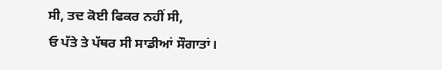ਸੀ, ਤਦ ਕੋਈ ਫਿਕਰ ਨਹੀਂ ਸੀ,
ਓ ਪੱਤੇ ਤੇ ਪੱਥਰ ਸੀ ਸਾਡੀਆਂ ਸੌਗਾਤਾਂ।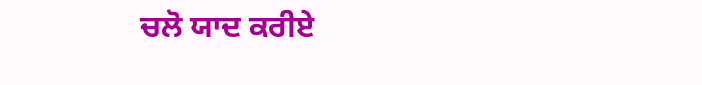ਚਲੋ ਯਾਦ ਕਰੀਏ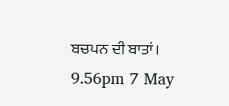ਬਚਪਨ ਦੀ ਬਾਤਾਂ।
9.56pm 7 May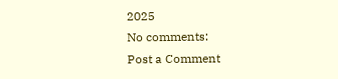2025
No comments:
Post a Comment